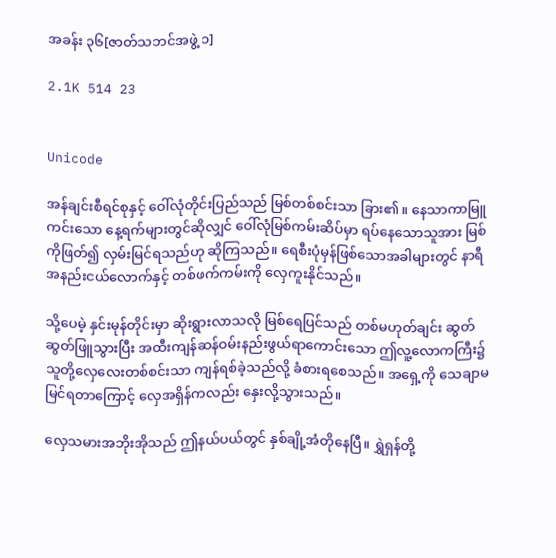အခန်း ၃၆[ဇာတ်သဘင်အဖွဲ့ ၁]

2.1K 514 23


Unicode

အန်ချင်းစီရင်စုနှင့် ဝေါ်လုံတိုင်းပြည်သည် မြစ်တစ်စင်းသာ ခြား၏။ နေသာကာမြူကင်းသော နေ့ရက်များတွင်ဆိုလျှင် ဝေါ်လုံမြစ်ကမ်းဆိပ်မှာ ရပ်နေသောသူအား မြစ်ကိုဖြတ်၍ လှမ်းမြင်ရသည်ဟု ဆိုကြသည်။ ရေစီးပုံမှန်ဖြစ်သောအခါများတွင် နာရီအနည်းငယ်လောက်နှင့် တစ်ဖက်ကမ်းကို လှေကူးနိုင်သည်။

သို့ပေမဲ့ နှင်းမုန်တိုင်းမှာ ဆိုးရွားလာသလို မြစ်ရေပြင်သည် တစ်မဟုတ်ချင်း ဆွတ်ဆွတ်ဖြူသွားပြီး အထီးကျန်ဆန်ဝမ်းနည်းဖွယ်ရာကောင်းသော ဤလူ့လောကကြီး၌ သူတို့လှေလေးတစ်စင်းသာ ကျန်ရစ်ခဲ့သည်လို့ ခံစားရစေသည်။ အရှေ့ကို သေချာမမြင်ရတာကြောင့် လှေအရှိန်ကလည်း နှေးလို့သွားသည်။

လှေသမားအဘိုးအိုသည် ဤနယ်ပယ်တွင် နှစ်ချို့အံတိုနေပြီ။ ရွှဲရှန်တို့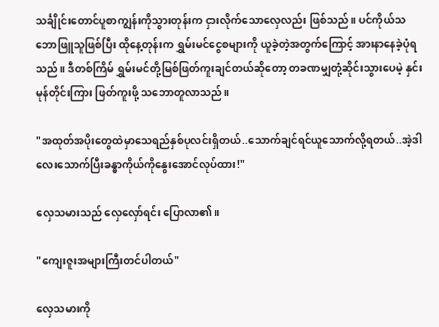သင်္ချိုင်းတောင်ပူစာကျွန်းကိုသွားတုန်းက ငှားလိုက်သောလှေလည်း ဖြစ်သည်။ ပင်ကိုယ်သဘောဖြူသူဖြစ်ပြီး ထိုနေ့တုန်းက ရွှမ်းမင်ငွေစများကို ယူခဲ့တဲ့အတွက်ကြောင့် အားနာနေခဲ့ပုံရသည်။ ဒီတစ်ကြိမ် ရွှမ်းမင်တို့မြစ်ဖြတ်ကူးချင်တယ်ဆိုတော့ တခဏမျှတုံ့ဆိုင်းသွားပေမဲ့ နှင်းမုန်တိုင်းကြား ဖြတ်ကူးဖို့ သဘောတူလာသည်။

"အထုတ်အပိုးတွေထဲမှာသေရည်နှစ်ပုလင်းရှိတယ်..သောက်ချင်ရင်ယူသောက်လို့ရတယ်..အဲ့ဒါလေးသောက်ပြီးခန္ဓာကိုယ်ကိုနွေးအောင်လုပ်ထား!"

လှေသမားသည် လှေလှော်ရင်း ပြောလာ၏။

"ကျေးဇူးအများကြီးတင်ပါတယ်"

လှေသမားကို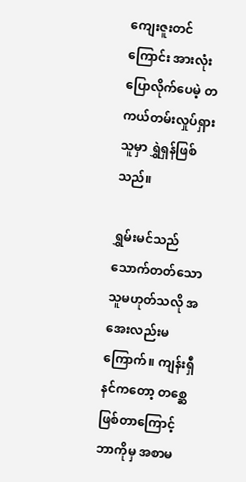ကျေးဇူးတင်ကြောင်း အားလုံးပြောလိုက်ပေမဲ့ တကယ်တမ်းလှုပ်ရှားသူမှာ ရွှဲရှန်ဖြစ်သည်။

ရွှမ်းမင်သည် သောက်တတ်သောသူမဟုတ်သလို အအေးလည်းမကြောက်။ ကျန်းရှီနင်ကတော့ တစ္ဆေဖြစ်တာကြောင့် ဘာကိုမှ အစာမ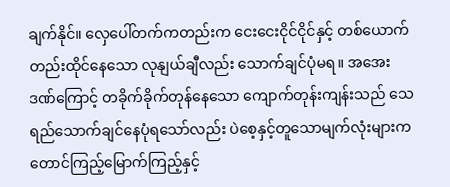ချက်နိုင်။ လှေပေါ်တက်ကတည်းက ငေးငေးငိုင်ငိုင်နှင့် တစ်ယောက်တည်းထိုင်နေသော လုနျယ်ချီလည်း သောက်ချင်ပုံမရ။ အအေးဒဏ်ကြောင့် တခိုက်ခိုက်တုန်နေသော ကျောက်တုန်းကျန်းသည် သေရည်သောက်ချင်နေပုံရသော်လည်း ပဲစေ့နှင့်တူသောမျက်လုံးများက တောင်ကြည့်မြောက်ကြည့်နှင့်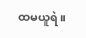ထမယူရဲ။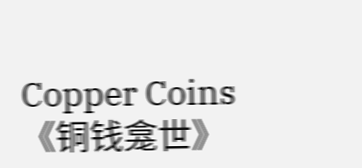Copper Coins《铜钱龛世》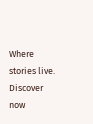Where stories live. Discover now